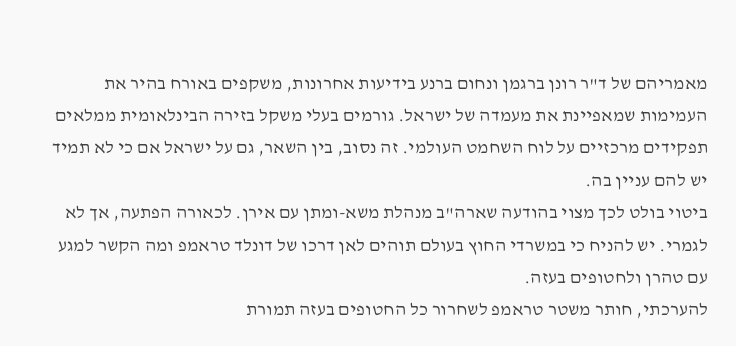מאמריהם של ד"ר רונן ברגמן ונחום ברנע בידיעות אחרונות, משקפים באורח בהיר את העמימות שמאפיינת את מעמדה של ישראל. גורמים בעלי משקל בזירה הבינלאומית ממלאים תפקידים מרכזיים על לוח השחמט העולמי. זה נסוב, בין השאר, גם על ישראל אם כי לא תמיד יש להם עניין בה.
ביטוי בולט לכך מצוי בהודעה שארה"ב מנהלת משא-ומתן עם אירן. לכאורה הפתעה, אך לא לגמרי. יש להניח כי במשרדי החוץ בעולם תוהים לאן דרכו של דונלד טראמפ ומה הקשר למגע עם טהרן ולחטופים בעזה.
להערכתי, חותר משטר טראמפ לשחרור כל החטופים בעזה תמורת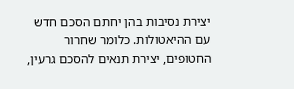יצירת נסיבות בהן יחתם הסכם חדש עם ההיאטולות. כלומר שחרור החטופים, יצירת תנאים להסכם גרעין,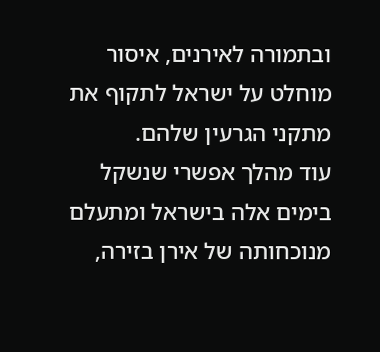ובתמורה לאירנים, איסור מוחלט על ישראל לתקוף את מתקני הגרעין שלהם.
עוד מהלך אפשרי שנשקל בימים אלה בישראל ומתעלם מנוכחותה של אירן בזירה,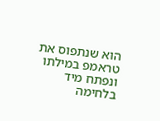הוא שנתפוס את טראמפ במילתו ונפתח מיד בלחימה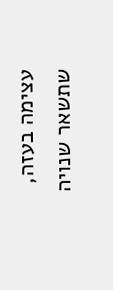עצימה בעזה, שתשאר שנויה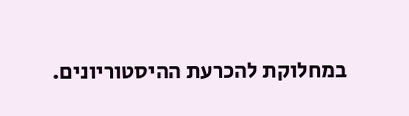במחלוקת להכרעת ההיסטוריונים.